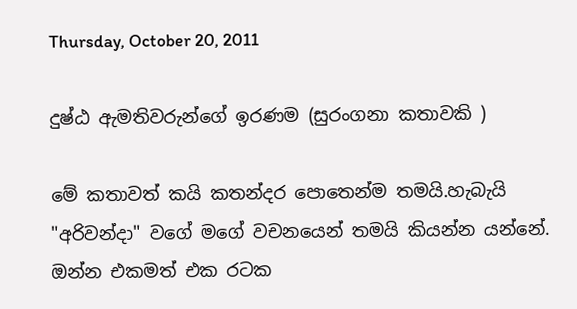Thursday, October 20, 2011

දුෂ්ඨ ඇමතිවරුන්ගේ ඉරණම (සුරංගනා කතාවකි )

මේ කතාවත් කයි කතන්දර පොතෙන්ම තමයි.හැබැයි "අරිවන්දා" වගේ මගේ වචනයෙන් තමයි කියන්න යන්නේ.
ඔන්න එකමත් එක රටක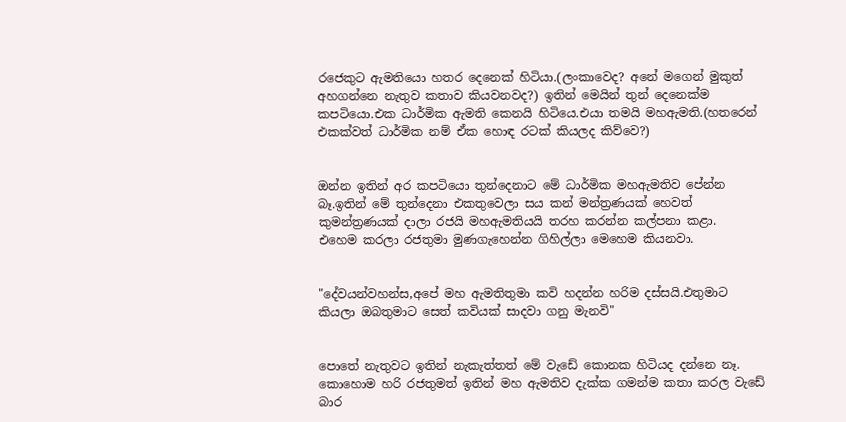රජෙකුට ඇමතියො හතර දෙනෙක් හිටියා.(ලංකාවෙද? අනේ මගෙන් මුකුත් අහගන්නෙ නැතුව කතාව කියවනවද?) ඉතින් මෙයින් තුන් දෙනෙක්ම කපටියො.එක ධාර්මික ඇමති කෙනයි හිටියෙ.එයා තමයි මහඇමති.(හතරෙන් එකක්වත් ධාර්මික නම් ඒක හොඳ රටක් කියලද කිව්වෙ?)


ඔන්න ඉතින් අර කපටියො තුන්දෙනාට මේ ධාර්මික මහඇමතිව පේන්න බෑ.ඉතින් මේ තුන්දෙනා එකතුවෙලා සය කන් මන්ත්‍රණයක් හෙවත් කුමන්ත්‍රණයක් දාලා රජයි මහඇමතියයි තරහ කරන්න කල්පනා කළා.
එහෙම කරලා රජතුමා මුණගැහෙන්න ගිහිල්ලා මෙහෙම කියනවා.


"දේවයන්වහන්ස,අපේ මහ ඇමතිතුමා කවි හදන්න හරිම දස්සයි.එතුමාට කියලා ඔබතුමාට සෙත් කවියක් සාදවා ගනු මැනවි"


පොතේ නැතුවට ඉතින් නැකැත්තත් මේ වැඩේ කොනක හිටියද දන්නෙ නෑ.
කොහොම හරි රජතුමත් ඉතින් මහ ඇමතිව දැක්ක ගමන්ම කතා කරල වැඩේ බාර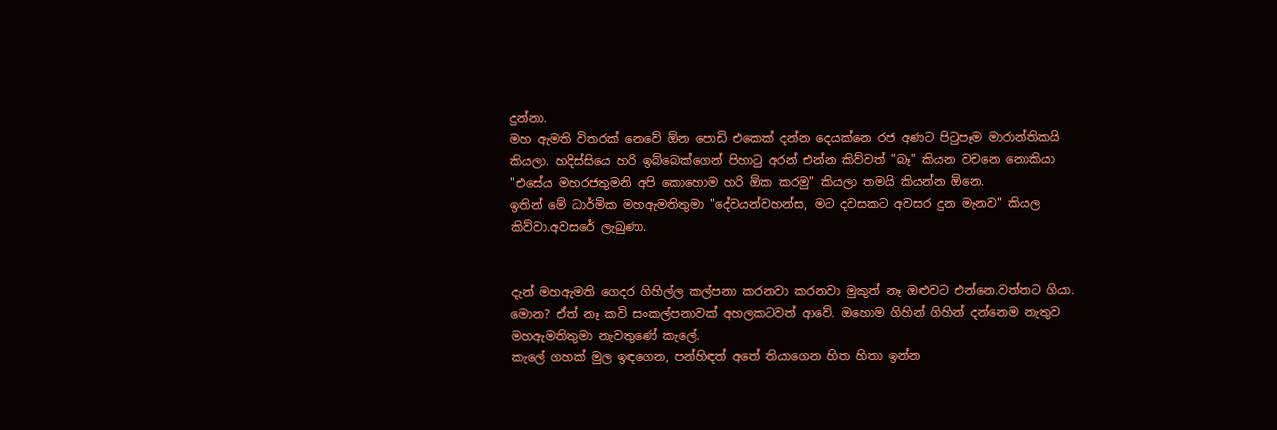දුන්නා.
මහ ඇමති විතරක් නෙවේ ඕන පොඩි එකෙක් දන්න දෙයක්නෙ රජ අණට පිටුපෑම මාරාන්තිකයි කියලා. හදිස්සියෙ හරි ඉබ්බෙක්ගෙන් පිහාටු අරන් එන්න කිව්වත් "බෑ" කියන වචනෙ නොකියා "එසේය මහරජතුමනි අපි කොහොම හරි ඕක කරමු" කියලා තමයි කියන්න ඕනෙ.
ඉතින් මේ ධාර්මික මහඇමතිතුමා "දේවයන්වහන්ස, මට දවසකට අවසර දුන මැනව" කියල කිව්වා.අවසරේ ලැබුණා.


දැන් මහඇමති ගෙදර ගිහිල්ල කල්පනා කරනවා කරනවා මුකුත් නෑ ඔළුවට එන්නෙ.වත්තට ගියා. මොන? ඒත් නෑ කවි සංකල්පනාවක් අහලකටවත් ආවේ. ඔහොම ගිහින් ගිහින් දන්නෙම නැතුව මහඇමතිතුමා නැවතුණේ කැලේ.
කැලේ ගහක් මුල ඉඳගෙන, පන්හිඳත් අතේ තියාගෙන හිත හිතා ඉන්න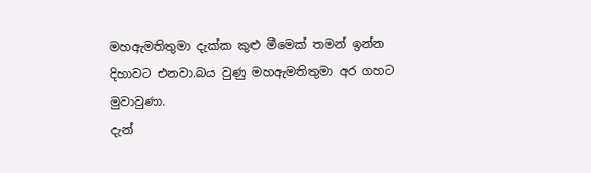මහඇමතිතුමා දැක්ක කුළු මීමෙක් තමන් ඉන්න දිහාවට එනවා.බය වුණු මහඇමතිතුමා අර ගහට මුවාවුණා.
දැන්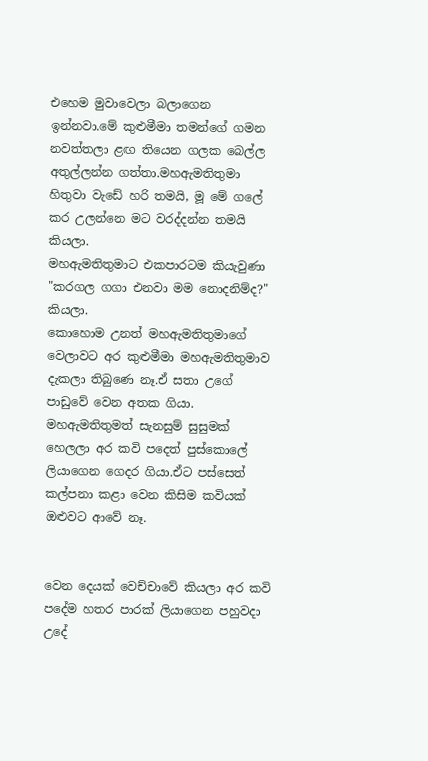එහෙම මුවාවෙලා බලාගෙන ඉන්නවා.මේ කුළුමීමා තමන්ගේ ගමන නවත්තලා ළඟ තියෙන ගලක බෙල්ල අතුල්ලන්න ගත්තා.මහඇමතිතුමා හිතුවා වැඩේ හරි තමයි, මූ මේ ගලේ කර උලන්නෙ මට වරද්දන්න තමයි කියලා.
මහඇමතිතුමාට එකපාරටම කියැවුණා "කරගල ගගා එනවා මම නොදනිම්ද?" කියලා.
කොහොම උනත් මහඇමතිතුමාගේ වෙලාවට අර කුළුමීමා මහඇමතිතුමාව දැකලා තිබුණෙ නෑ.ඒ සතා උගේ පාඩුවේ වෙන අතක ගියා.
මහඇමතිතුමත් සැනසුම් සුසුමක් හෙලලා අර කවි පදෙත් පුස්කොලේ ලියාගෙන ගෙදර ගියා.ඒට පස්සෙත් කල්පනා කළා වෙන කිසිම කවියක් ඔළුවට ආවේ නෑ.


වෙන දෙයක් වෙච්චාවේ කියලා අර කවි පදේම හතර පාරක් ලියාගෙන පහුවදා උදේ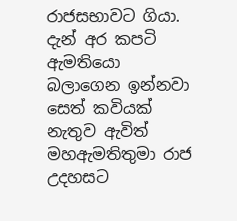රාජසභාවට ගියා.
දැන් අර කපටි ඇමතියො බලාගෙන ඉන්නවා සෙත් කවියක් නැතුව ඇවිත් මහඇමතිතුමා රාජ උදහසට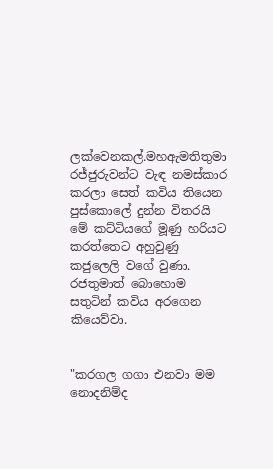ලක්වෙනකල්.මහඇමතිතුමා රජ්ජුරුවන්ට වැඳ නමස්කාර කරලා සෙත් කවිය තියෙන පුස්කොලේ දුන්න විතරයි මේ කට්ටියගේ මූණු හරියට කරත්තෙට අහුවුණු කජුලෙලි වගේ වුණා.
රජතුමාත් බොහොම සතුටින් කවිය අරගෙන කියෙව්වා.


"කරගල ගගා එනවා මම නොදනිම්ද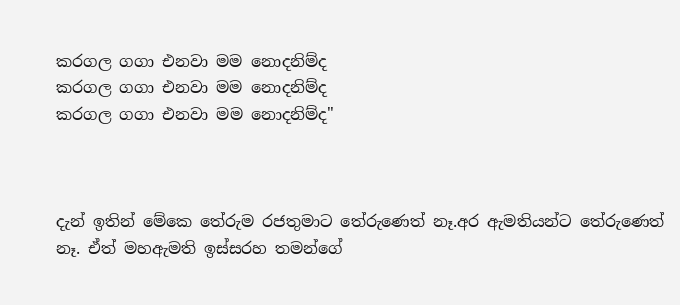කරගල ගගා එනවා මම නොදනිම්ද
කරගල ගගා එනවා මම නොදනිම්ද
කරගල ගගා එනවා මම නොදනිම්ද"



දැන් ඉතින් මේකෙ තේරුම රජතුමාට තේරුණෙත් නෑ.අර ඇමතියන්ට තේරුණෙත් නෑ. ඒත් මහඇමති ඉස්සරහ තමන්ගේ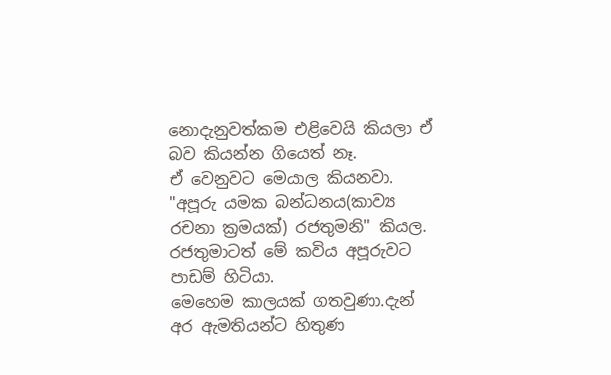නොදැනුවත්කම එළිවෙයි කියලා ඒ බව කියන්න ගියෙත් නෑ.
ඒ වෙනුවට මෙයාල කියනවා. "අපූරු යමක බන්ධනය(කාව්‍ය රචනා ක්‍රමයක්) රජතුමනි" කියල.
රජතුමාටත් මේ කවිය අපූරුවට පාඩම් හිටියා.
මෙහෙම කාලයක් ගතවුණා.දැන් අර ඇමතියන්ට හිතුණ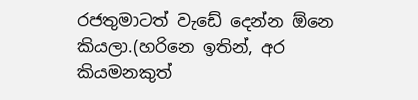රජතුමාටත් වැඩේ දෙන්න ඕනෙ කියලා.(හරිනෙ ඉතින්, අර කියමනකුත්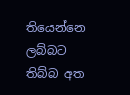තියෙන්නෙ ලබ්බට තිබ්බ අත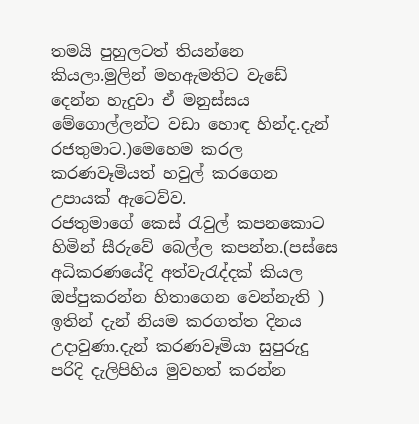තමයි පුහුලටත් තියන්නෙ කියලා.මුලින් මහඇමතිට වැඩේ දෙන්න හැදුවා ඒ මනුස්සය මේගොල්ලන්ට වඩා හොඳ හින්ද.දැන් රජතුමාට.)මෙහෙම කරල කරණවෑමියත් හවුල් කරගෙන උපායක් ඇටෙව්ව.
රජතුමාගේ කෙස් රැවුල් කපනකොට හිමින් සීරුවේ බෙල්ල කපන්න.(පස්සෙ අධිකරණයේදි අත්වැරැද්දක් කියල ඔප්පුකරන්න හිතාගෙන වෙන්නැති )
ඉතින් දැන් නියම කරගත්ත දිනය උදාවුණා.දැන් කරණවෑමියා සුපුරුදු පරිදි දැලිපිහිය මුවහත් කරන්න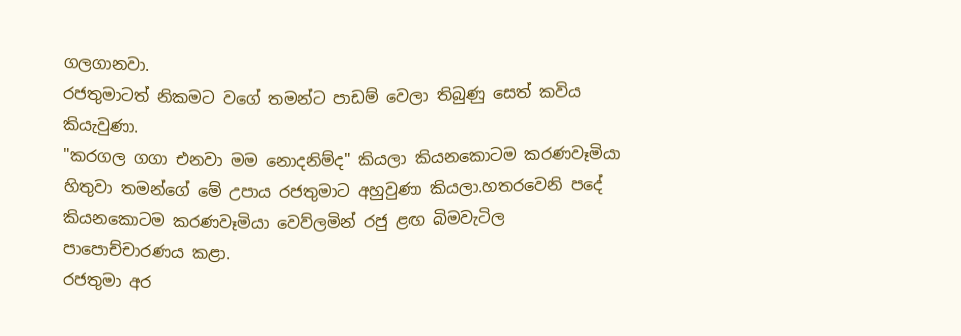ගලගානවා.
රජතුමාටත් නිකමට වගේ තමන්ට පාඩම් වෙලා තිබුණු සෙත් කවිය කියැවුණා.
"කරගල ගගා එනවා මම නොදනිම්ද" කියලා කියනකොටම කරණවෑමියා හිතුවා තමන්ගේ මේ උපාය රජතුමාට අහුවුණා කියලා.හතරවෙනි පදේ කියනකොටම කරණවෑමියා වෙව්ලමින් රජු ළඟ බිමවැටිල පාපොච්චාරණය කළා.
රජතුමා අර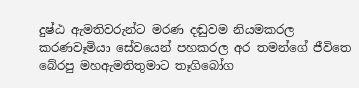දුෂ්ඨ ඇමතිවරුන්ට මරණ දඬුවම නියමකරල කරණවෑමියා සේවයෙන් පහකරල අර තමන්ගේ ජීවිතෙ බේරපු මහඇමතිතුමාට තෑගිබෝග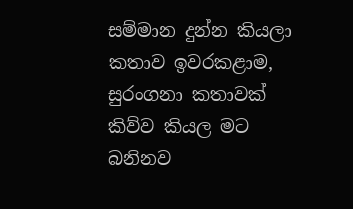සම්මාන දුන්න කියලා කතාව ඉවරකළාම, සුරංගනා කතාවක් කිව්ව කියල මට බනිනව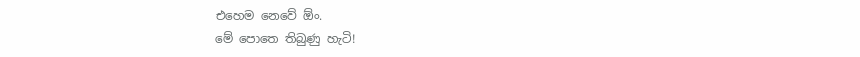එහෙම නෙවේ ඕං.
මේ පොතෙ තිබුණු හැටි!